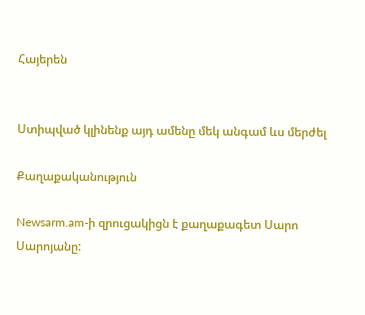Հայերեն


Ստիպված կլինենք այդ ամենը մեկ անգամ ևս մերժել

Քաղաքականություն

Newsarm.am-ի զրուցակիցն է քաղաքագետ Սարո Սարոյանը: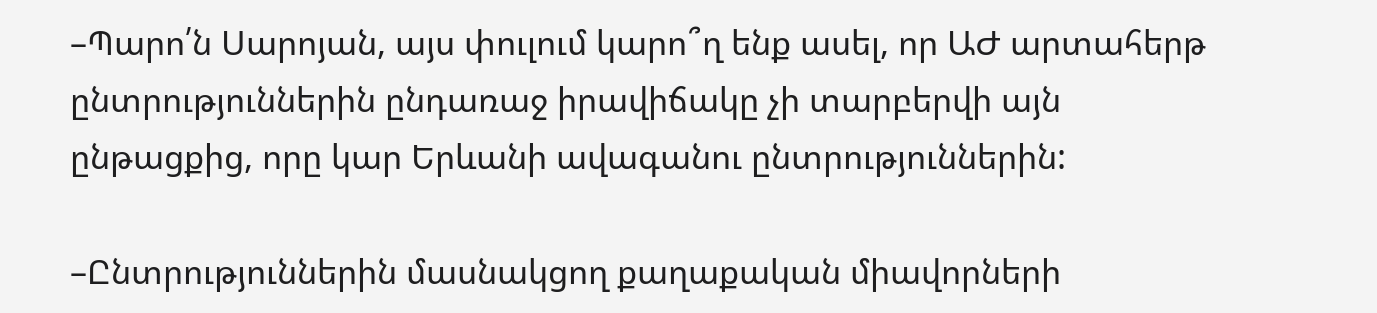–Պարո՛ն Սարոյան, այս փուլում կարո՞ղ ենք ասել, որ ԱԺ արտահերթ ընտրություններին ընդառաջ իրավիճակը չի տարբերվի այն ընթացքից, որը կար Երևանի ավագանու ընտրություններին:

–Ընտրություններին մասնակցող քաղաքական միավորների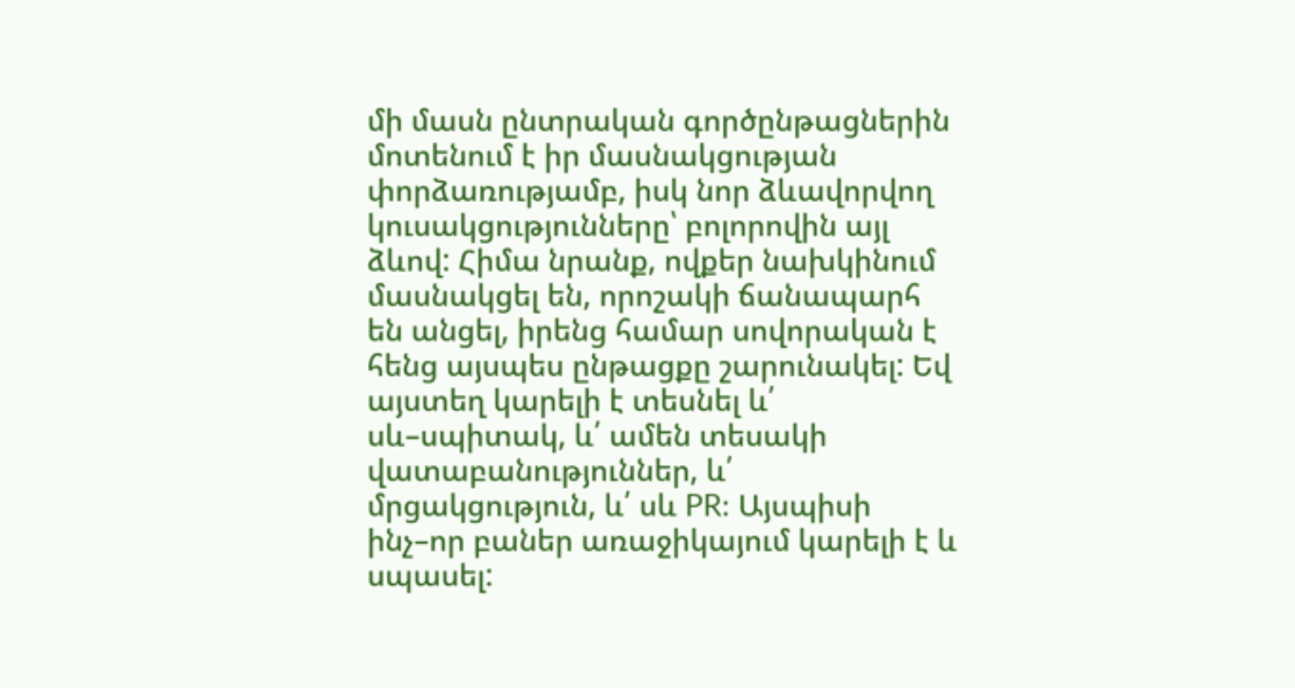մի մասն ընտրական գործընթացներին մոտենում է իր մասնակցության փորձառությամբ, իսկ նոր ձևավորվող կուսակցությունները՝ բոլորովին այլ ձևով: Հիմա նրանք, ովքեր նախկինում մասնակցել են, որոշակի ճանապարհ են անցել, իրենց համար սովորական է հենց այսպես ընթացքը շարունակել: Եվ այստեղ կարելի է տեսնել և՛ սև–սպիտակ, և՛ ամեն տեսակի վատաբանություններ, և՛ մրցակցություն, և՛ սև PR: Այսպիսի ինչ–որ բաներ առաջիկայում կարելի է և սպասել: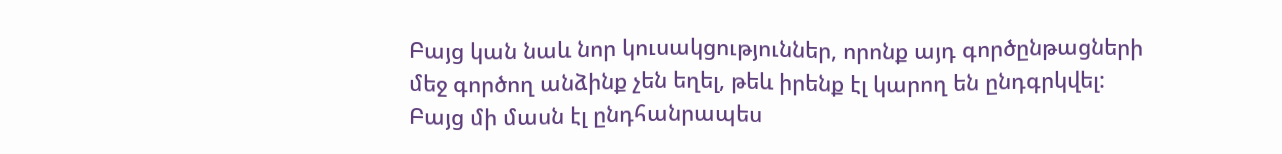Բայց կան նաև նոր կուսակցություններ, որոնք այդ գործընթացների մեջ գործող անձինք չեն եղել, թեև իրենք էլ կարող են ընդգրկվել: Բայց մի մասն էլ ընդհանրապես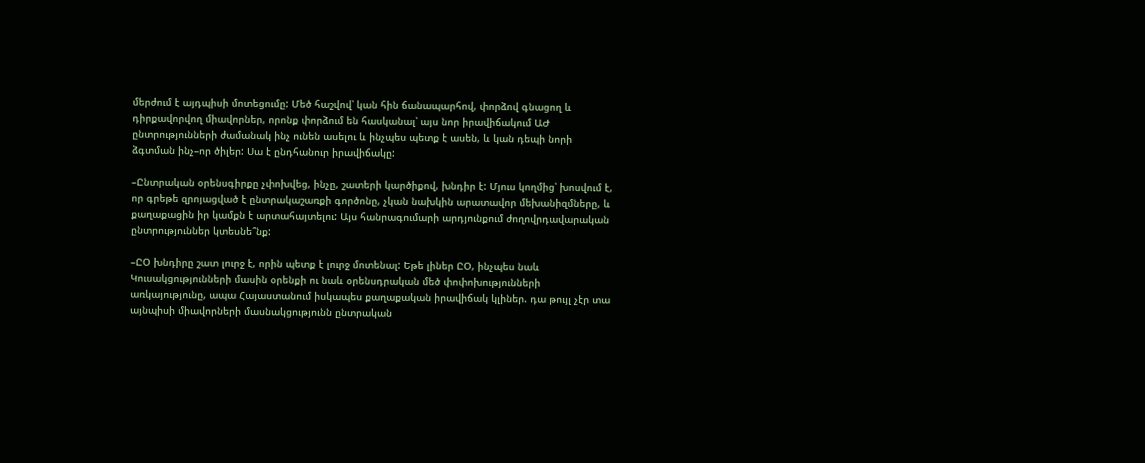մերժում է այդպիսի մոտեցումը: Մեծ հաշվով՝ կան հին ճանապարհով, փորձով գնացող և դիրքավորվող միավորներ, որոնք փորձում են հասկանալ՝ այս նոր իրավիճակում ԱԺ ընտրությունների ժամանակ ինչ ունեն ասելու և ինչպես պետք է ասեն, և կան դեպի նորի ձգտման ինչ–որ ծիլեր: Սա է ընդհանուր իրավիճակը:

–Ընտրական օրենսգիրքը չփոխվեց, ինչը, շատերի կարծիքով, խնդիր է: Մյուս կողմից՝ խոսվում է, որ գրեթե զրոյացված է ընտրակաշառքի գործոնը, չկան նախկին արատավոր մեխանիզմները, և քաղաքացին իր կամքն է արտահայտելու: Այս հանրագումարի արդյունքում ժողովրդավարական ընտրություններ կտեսնե՞նք:

–ԸՕ խնդիրը շատ լուրջ է, որին պետք է լուրջ մոտենալ: Եթե լիներ ԸՕ, ինչպես նաև Կուսակցությունների մասին օրենքի ու նաև օրենսդրական մեծ փոփոխությունների առկայությունը, ապա Հայաստանում իսկապես քաղաքական իրավիճակ կլիներ. դա թույլ չէր տա այնպիսի միավորների մասնակցությունն ընտրական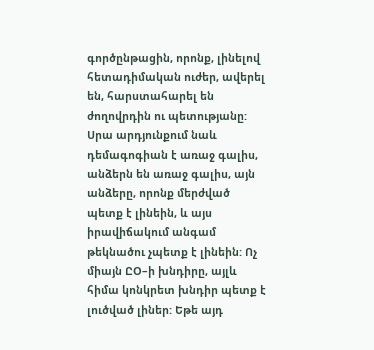գործընթացին, որոնք, լինելով հետադիմական ուժեր, ավերել են, հարստահարել են ժողովրդին ու պետությանը: Սրա արդյունքում նաև դեմագոգիան է առաջ գալիս, անձերն են առաջ գալիս, այն անձերը, որոնք մերժված պետք է լինեին, և այս իրավիճակում անգամ թեկնածու չպետք է լինեին: Ոչ միայն ԸՕ–ի խնդիրը, այլև հիմա կոնկրետ խնդիր պետք է լուծված լիներ: Եթե այդ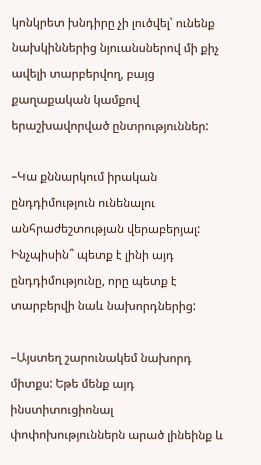կոնկրետ խնդիրը չի լուծվել՝ ունենք նախկիններից նյուանսներով մի քիչ ավելի տարբերվող, բայց քաղաքական կամքով երաշխավորված ընտրություններ:

–Կա քննարկում իրական ընդդիմություն ունենալու անհրաժեշտության վերաբերյալ: Ինչպիսին՞ պետք է լինի այդ ընդդիմությունը, որը պետք է տարբերվի նաև նախորդներից:

–Այստեղ շարունակեմ նախորդ միտքս: Եթե մենք այդ ինստիտուցիոնալ փոփոխություններն արած լինեինք և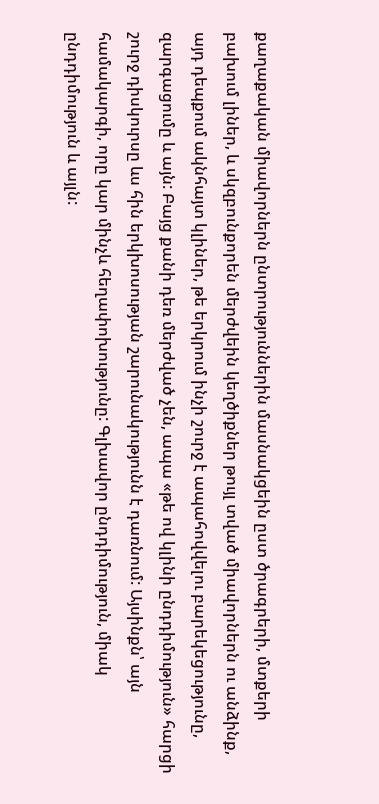քաղաքական միավորներն ընտրություններին մասնակցեին ըստ ծրագրերի, մտքերի բախում լիներ, և սկզբունքորեն մերժվեին կեղծիքներ թույլ տված միավորներն ու անձինք, այդ դեպքում ակնհայտ կլիներ, թե երկրում ինչի շուրջ է ապահովվելու բարեկեցությունը, զարգացումը և այն: Բայց քանի դեռ մերժված չեն, ապա «թե ով կլինի ընդդիմություն» հարցի շուրջ դիսկուրսը ևս հին երկխոսության շարունակությունն է դառնում: Այսինքն՝ այն համակարգի, որը կար մինչև հեղափոխությունը: Գլխավոր ընդդիմություն, միակ ընդդիմություն և այլն: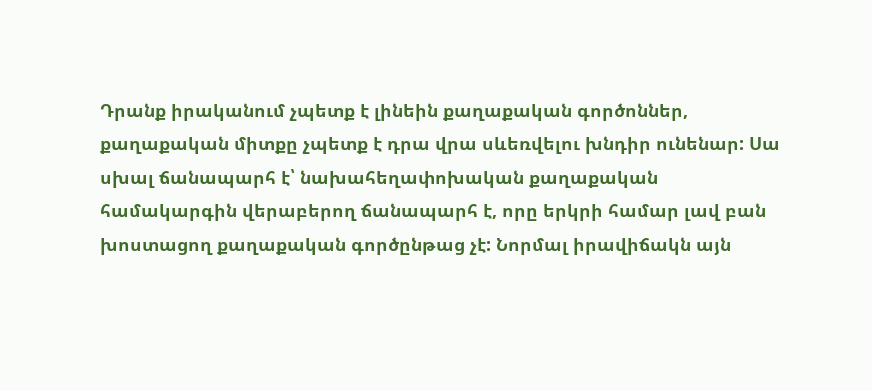Դրանք իրականում չպետք է լինեին քաղաքական գործոններ, քաղաքական միտքը չպետք է դրա վրա սևեռվելու խնդիր ունենար: Սա սխալ ճանապարհ է՝ նախահեղափոխական քաղաքական համակարգին վերաբերող ճանապարհ է, որը երկրի համար լավ բան խոստացող քաղաքական գործընթաց չէ: Նորմալ իրավիճակն այն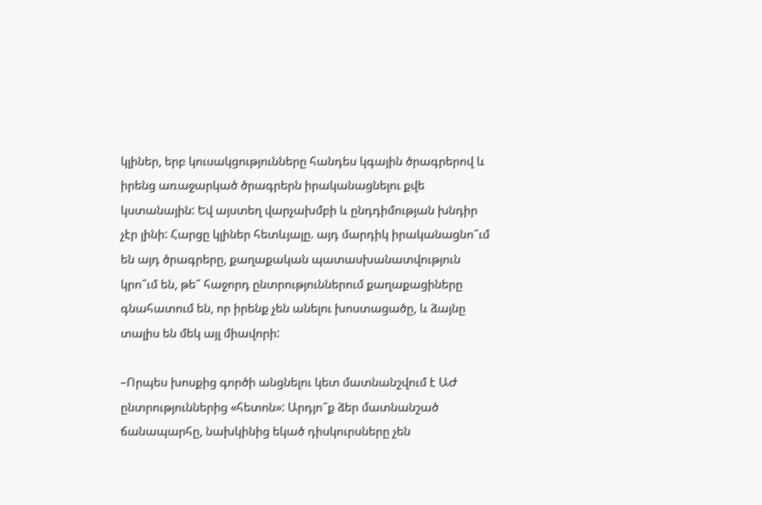կլիներ, երբ կուսակցությունները հանդես կգային ծրագրերով և իրենց առաջարկած ծրագրերն իրականացնելու քվե կստանային: Եվ այստեղ վարչախմբի և ընդդիմության խնդիր չէր լինի: Հարցը կլիներ հետևյալը. այդ մարդիկ իրականացնո՞ւմ են այդ ծրագրերը, քաղաքական պատասխանատվություն կրո՞ւմ են, թե՞ հաջորդ ընտրություններում քաղաքացիները գնահատում են, որ իրենք չեն անելու խոստացածը, և ձայնը տալիս են մեկ այլ միավորի:

–Որպես խոսքից գործի անցնելու կետ մատնանշվում է ԱԺ ընտրություններից «հետոն»: Արդյո՞ք ձեր մատնանշած ճանապարհը, նախկինից եկած դիսկուրսները չեն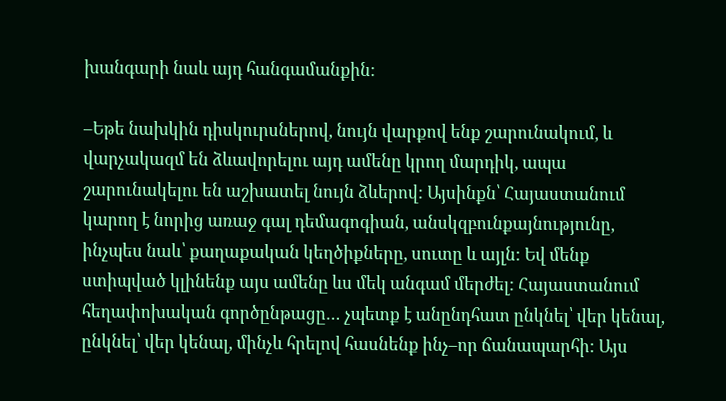խանգարի նաև այդ հանգամանքին:

–Եթե նախկին դիսկուրսներով, նույն վարքով ենք շարունակում, և վարչակազմ են ձևավորելու այդ ամենը կրող մարդիկ, ապա շարունակելու են աշխատել նույն ձևերով: Այսինքն՝ Հայաստանում կարող է նորից առաջ գալ դեմագոգիան, անսկզբունքայնությունը, ինչպես նաև՝ քաղաքական կեղծիքները, սուտը և այլն: Եվ մենք ստիպված կլինենք այս ամենը ևս մեկ անգամ մերժել: Հայաստանում հեղափոխական գործընթացը… չպետք է անընդհատ ընկնել՝ վեր կենալ, ընկնել՝ վեր կենալ, մինչև հրելով հասնենք ինչ–որ ճանապարհի: Այս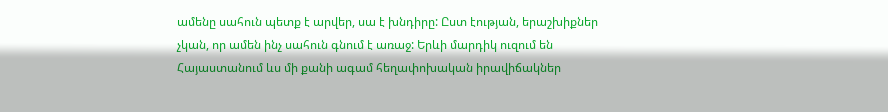ամենը սահուն պետք է արվեր, սա է խնդիրը: Ըստ էության, երաշխիքներ չկան, որ ամեն ինչ սահուն գնում է առաջ: Երևի մարդիկ ուզում են Հայաստանում ևս մի քանի ագամ հեղափոխական իրավիճակներ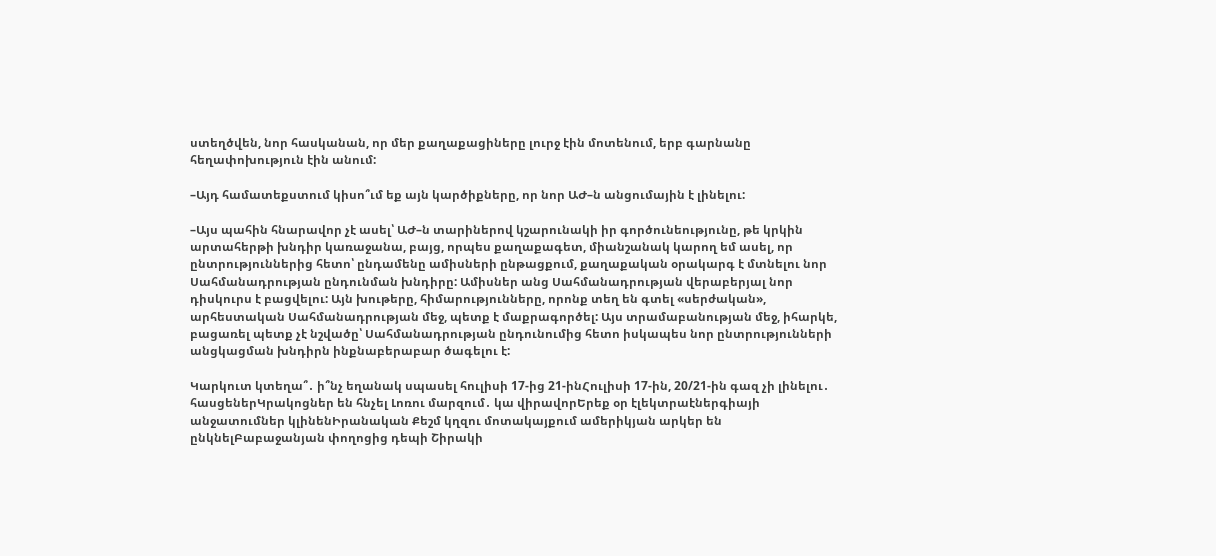ստեղծվեն, նոր հասկանան, որ մեր քաղաքացիները լուրջ էին մոտենում, երբ գարնանը հեղափոխություն էին անում:

–Այդ համատեքստում կիսո՞ւմ եք այն կարծիքները, որ նոր ԱԺ–ն անցումային է լինելու:

–Այս պահին հնարավոր չէ ասել՝ ԱԺ–ն տարիներով կշարունակի իր գործունեությունը, թե կրկին արտահերթի խնդիր կառաջանա, բայց, որպես քաղաքագետ, միանշանակ կարող եմ ասել, որ ընտրություններից հետո՝ ընդամենը ամիսների ընթացքում, քաղաքական օրակարգ է մտնելու նոր Սահմանադրության ընդունման խնդիրը: Ամիսներ անց Սահմանադրության վերաբերյալ նոր դիսկուրս է բացվելու: Այն խութերը, հիմարությունները, որոնք տեղ են գտել «սերժական», արհեստական Սահմանադրության մեջ, պետք է մաքրագործել: Այս տրամաբանության մեջ, իհարկե, բացառել պետք չէ նշվածը՝ Սահմանադրության ընդունումից հետո իսկապես նոր ընտրությունների անցկացման խնդիրն ինքնաբերաբար ծագելու է:

Կարկուտ կտեղա՞․ ի՞նչ եղանակ սպասել հուլիսի 17-ից 21-ինՀուլիսի 17-ին, 20/21-ին գազ չի լինելու․ հասցեներԿրակոցներ են հնչել Լոռու մարզում․ կա վիրավորԵրեք օր էլեկտրաէներգիայի անջատումներ կլինենԻրանական Քեշմ կղզու մոտակայքում ամերիկյան արկեր են ընկնելԲաբաջանյան փողոցից դեպի Շիրակի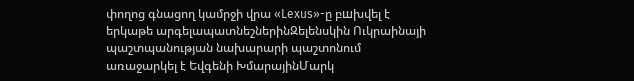փողոց գնացող կամրջի վրա «Lexus»-ը բшխվել է երկաթե արգելապատնեշներինԶելենսկին Ուկրաինայի պաշտպանության նախարարի պաշտոնում առաջարկել է Եվգենի ԽմարայինՄարկ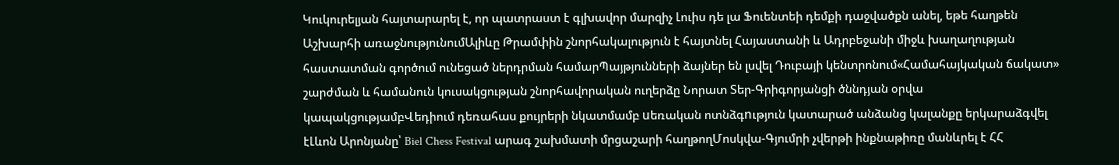Կուկուրելյան հայտարարել է, որ պատրաստ է գլխավոր մարզիչ Լուիս դե լա Ֆուենտեի դեմքի դաջվածքն անել, եթե հաղթեն Աշխարհի առաջնությունումԱլիևը Թրամփին շնորհակալություն է հայտնել Հայաստանի և Ադրբեջանի միջև խաղաղության հաստատման գործում ունեցած ներդրման համարՊայթյունների ձայներ են լսվել Դուբայի կենտրոնում«Համահայկական ճակատ» շարժման և համանուն կուսակցության շնորհավորական ուղերձը Նորատ Տեր-Գրիգորյանցի ծննդյան օրվա կապակցությամբՎեդիում դեռահաս քույրերի նկատմամբ uեռական ոտնձգnւթյուն կատարած անձանց կալանքը երկարաձգվել էԼևոն Արոնյանը՝ Biel Chess Festival արագ շախմատի մրցաշարի հաղթողՄոսկվա-Գյումրի չվերթի ինքնաթիռը մանևրել է ՀՀ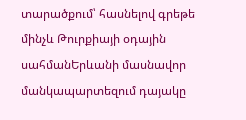տարածքում՝ հասնելով գրեթե մինչև Թուրքիայի օդային սահմանԵրևանի մասնավոր մանկապարտեզում դայակը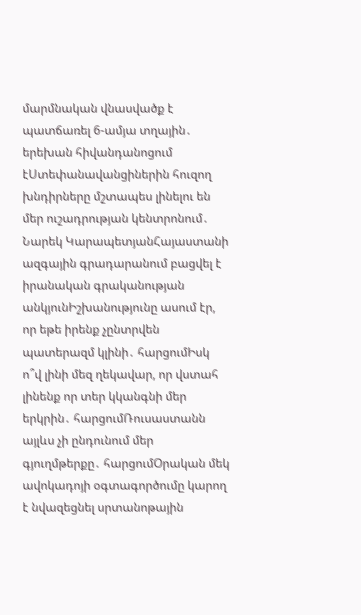մարմնական վնասվածք է պատճառել 6-ամյա տղային․ երեխան հիվանդանոցում էՍտեփանավանցիներին հուզող խնդիրները մշտապես լինելու են մեր ուշադրության կենտրոնում․ Նարեկ ԿարապետյանՀայաստանի ազգային գրադարանում բացվել է իրանական գրականության անկյունԻշխանությունը ասում էր, որ եթե իրենք չընտրվեն պատերազմ կլինի․ հարցումԻսկ ո՞վ լինի մեզ ղեկավար, որ վստահ լինենք որ տեր կկանգնի մեր երկրին․ հարցումՌուսաստանն այլևս չի ընդունում մեր գյուղմթերքը․ հարցումՕրական մեկ ավոկադոյի օգտագործումը կարող է նվազեցնել սրտանոթային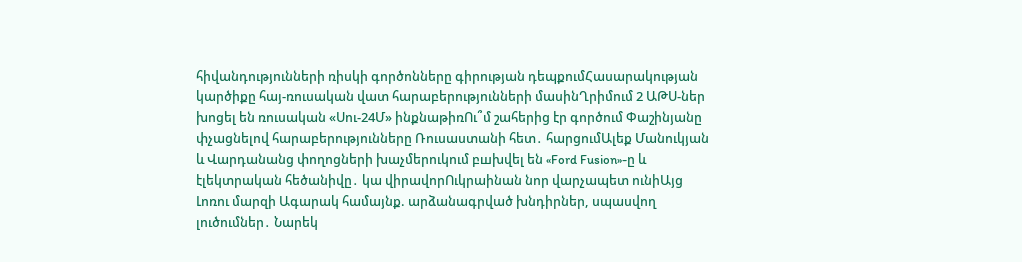հիվանդությունների ռիսկի գործոնները գիրության դեպքումՀասարակության կարծիքը հայ-ռուսական վատ հարաբերությունների մասինՂրիմում 2 ԱԹՍ-ներ խոցել են ռուսական «Սու-24Մ» ինքնաթիռՈւ՞մ շահերից էր գործում Փաշինյանը փչացնելով հարաբերությունները Ռուսաստանի հետ․ հարցումԱլեք Մանուկյան և Վարդանանց փողոցների խաչմերուկում բшխվել են «Ford Fusion»-ը և էլեկտրական հեծանիվը․ կա վիրավորՈւկրաինան նոր վարչապետ ունիԱյց Լոռու մարզի Ագարակ համայնք. արձանագրված խնդիրներ, սպասվող լուծումներ․ Նարեկ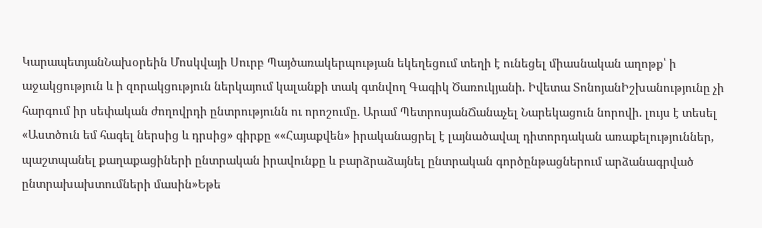ԿարապետյանՆախօրեին Մոսկվայի Սուրբ Պայծառակերպության եկեղեցում տեղի է ունեցել միասնական աղոթք՝ ի աջակցություն և ի զորակցություն ներկայում կալանքի տակ գտնվող Գագիկ Ծառուկյանի. Իվետա ՏոնոյանԻշխանությունը չի հարգում իր սեփական ժողովրդի ընտրությունն ու որոշումը. Արամ ՊետրոսյանՃանաչել Նարեկացուն նորովի. լույս է տեսել «Աստծուն եմ հագել ներսից և դրսից» գիրքը ««Հայաքվեն» իրականացրել է լայնածավալ դիտորդական առաքելություններ, պաշտպանել քաղաքացիների ընտրական իրավունքը և բարձրաձայնել ընտրական գործընթացներում արձանագրված ընտրախախտումների մասին»Եթե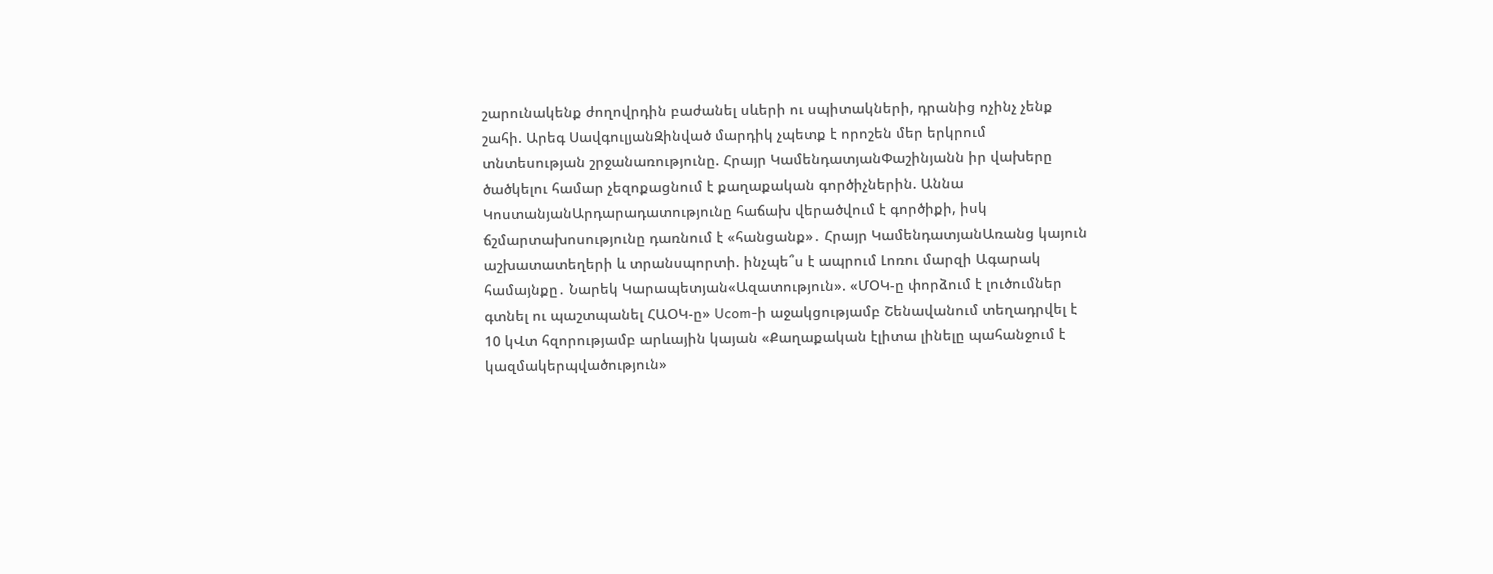շարունակենք ժողովրդին բաժանել սևերի ու սպիտակների, դրանից ոչինչ չենք շահի. Արեգ ՍավգուլյանԶինված մարդիկ չպետք է որոշեն մեր երկրում տնտեսության շրջանառությունը. Հրայր ԿամենդատյանՓաշինյանն իր վախերը ծածկելու համար չեզոքացնում է քաղաքական գործիչներին. Աննա ԿոստանյանԱրդարադատությունը հաճախ վերածվում է գործիքի, իսկ ճշմարտախոսությունը դառնում է «հանցանք»․ Հրայր ԿամենդատյանԱռանց կայուն աշխատատեղերի և տրանսպորտի. ինչպե՞ս է ապրում Լոռու մարզի Ագարակ համայնքը․ Նարեկ Կարապետյան«Ազատություն». «ՄՕԿ-ը փորձում է լուծումներ գտնել ու պաշտպանել ՀԱՕԿ-ը» Ucom-ի աջակցությամբ Շենավանում տեղադրվել է 10 կՎտ հզորությամբ արևային կայան «Քաղաքական էլիտա լինելը պահանջում է կազմակերպվածություն»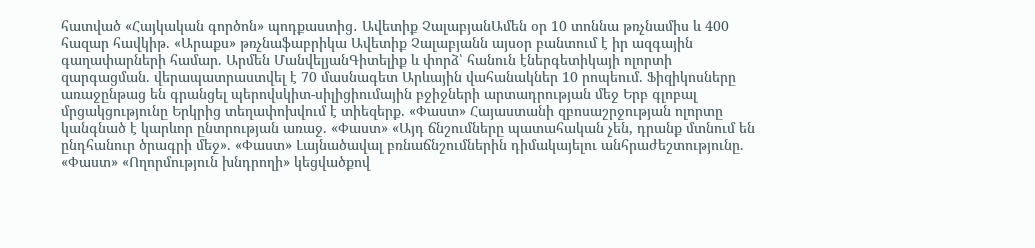հատված «Հայկական գործոն» պոդքաստից․ Ավետիք ՉալաբյանԱմեն օր 10 տոննա թռչնամիս և 400 հազար հավկիթ. «Արաքս» թռչնաֆաբրիկա Ավետիք Չալաբյանն այսօր բանտում է իր ազգային գաղափարների համար. Արմեն ՄանվելյանԳիտելիք և փորձ՝ հանուն էներգետիկայի ոլորտի զարգացման. վերապատրաստվել է 70 մասնագետ Արևային վահանակներ 10 րոպեում. Ֆիզիկոսները առաջընթաց են գրանցել պերովսկիտ-սիլիցիումային բջիջների արտադրության մեջ Երբ գլոբալ մրցակցությունը Երկրից տեղափոխվում է տիեզերք. «Փաստ» Հայաստանի զբոսաշրջության ոլորտը կանգնած է կարևոր ընտրության առաջ. «Փաստ» «Այդ ճնշումները պատահական չեն, դրանք մտնում են ընդհանուր ծրագրի մեջ». «Փաստ» Լայնածավալ բռնաճնշումներին դիմակայելու անհրաժեշտությունը. «Փաստ» «Ողորմություն խնդրողի» կեցվածքով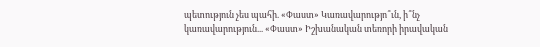պետություն չես պահի. «Փաստ» Կառավարությո՞ւն, ի՞նչ կառավարություն... «Փաստ» Իշխանական տեռորի իրավական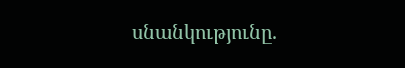սնանկությունը.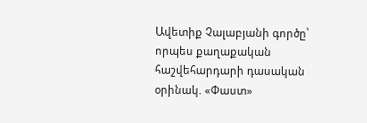Ավետիք Չալաբյանի գործը՝ որպես քաղաքական հաշվեհարդարի դասական օրինակ. «Փաստ»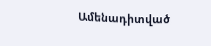Ամենադիտված